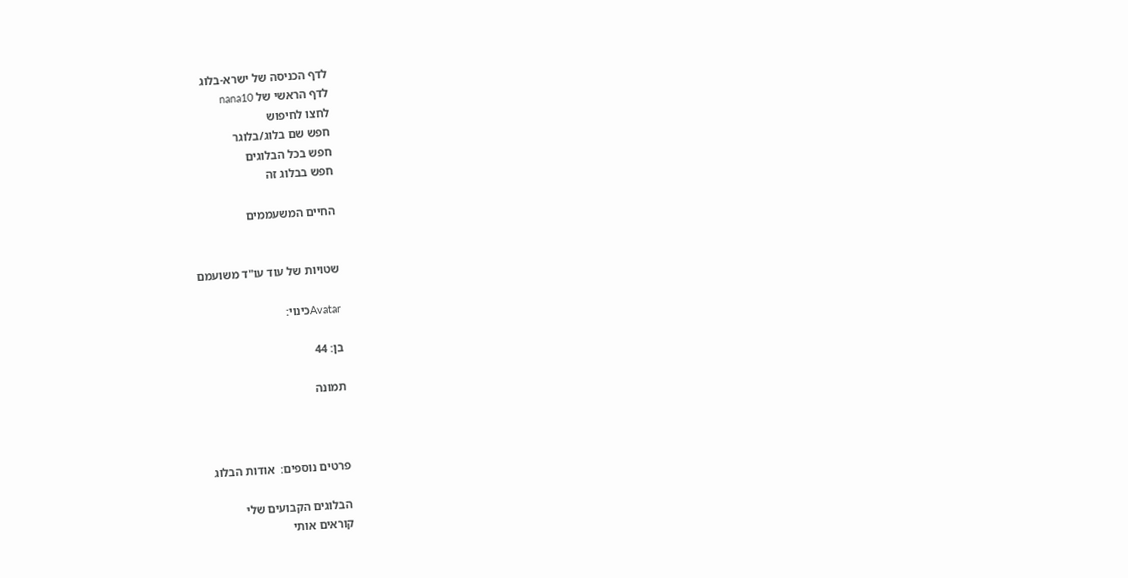לדף הכניסה של ישרא-בלוג
לדף הראשי של nana10
לחצו לחיפוש
חפש שם בלוג/בלוגר
חפש בכל הבלוגים
חפש בבלוג זה

החיים המשעממים


שטויות של עוד עו"ד משועמם

Avatarכינוי:

בן: 44

תמונה



פרטים נוספים:  אודות הבלוג

הבלוגים הקבועים שלי
קוראים אותי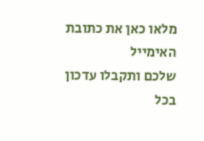מלאו כאן את כתובת האימייל
שלכם ותקבלו עדכון בכל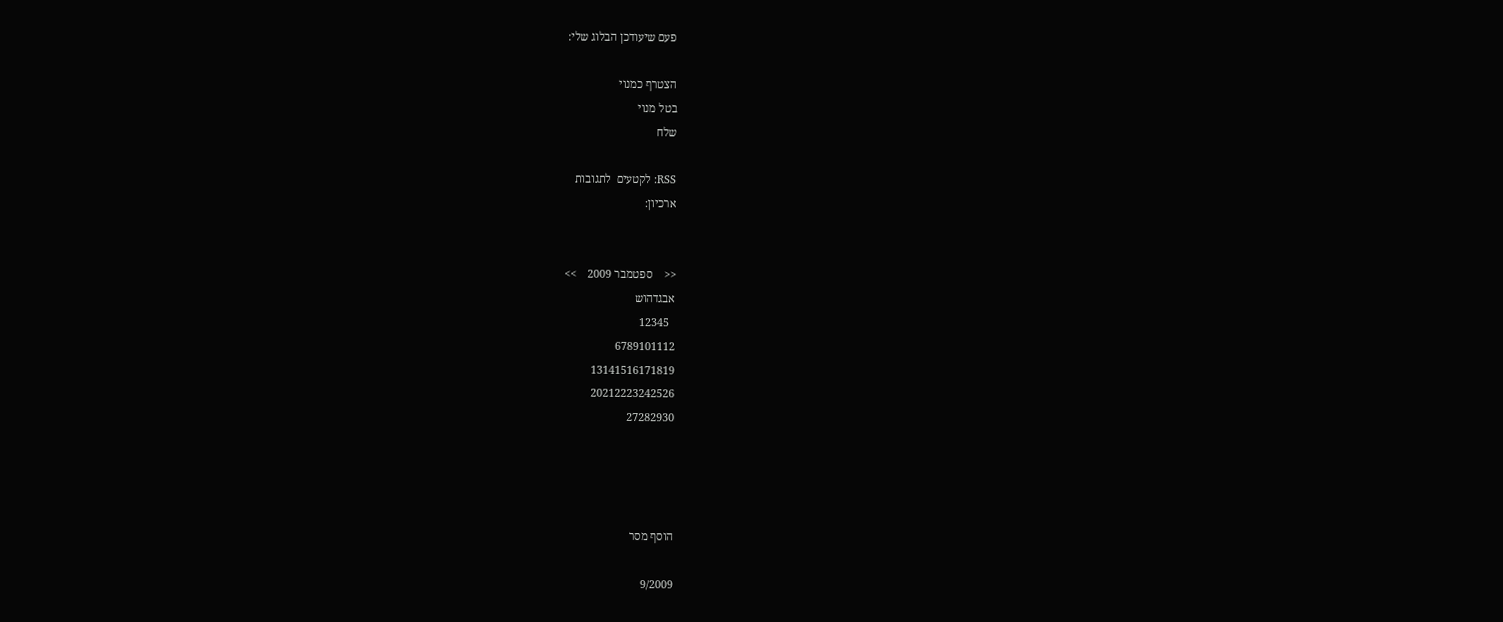פעם שיעודכן הבלוג שלי:

הצטרף כמנוי
בטל מנוי
שלח

RSS: לקטעים  לתגובות
ארכיון:


<<    ספטמבר 2009    >>
אבגדהוש
  12345
6789101112
13141516171819
20212223242526
27282930




הוסף מסר

9/2009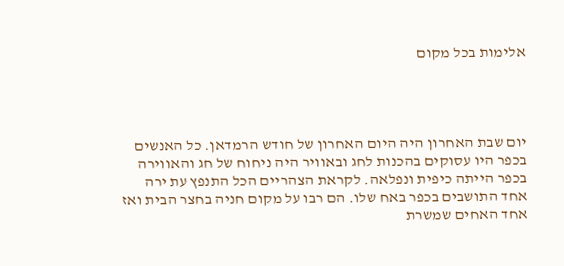אלימות בכל מקום




יום שבת האחרון היה היום האחרון של חודש הרמדאן. כל האנשים בכפר היו עסוקים בהכנות לחג ובאוויר היה ניחוח של חג והאווירה בכפר הייתה כיפית ונפלאה. לקראת הצהריים הכל התנפץ עת ירה אחד התושבים בכפר באח שלו. הם רבו על מקום חניה בחצר הבית ואז אחד האחים שמשרת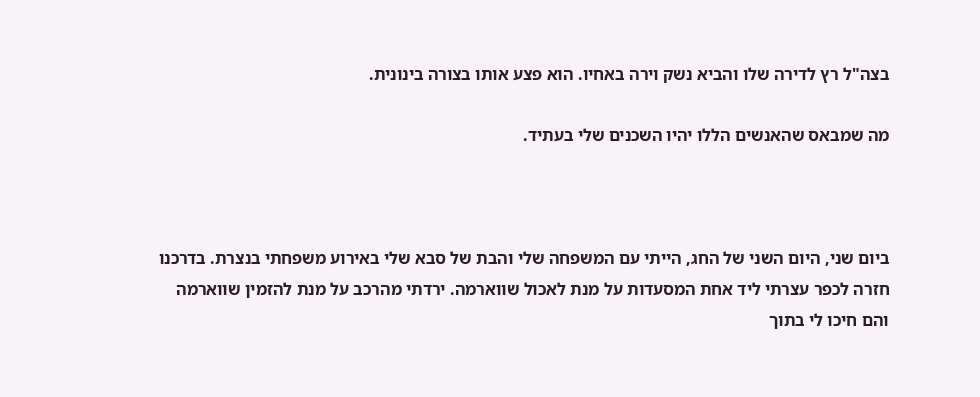בצה"ל רץ לדירה שלו והביא נשק וירה באחיו. הוא פצע אותו בצורה בינונית.

מה שמבאס שהאנשים הללו יהיו השכנים שלי בעתיד.



ביום שני, היום השני של החג, הייתי עם המשפחה שלי והבת של סבא שלי באירוע משפחתי בנצרת. בדרכנו חזרה לכפר עצרתי ליד אחת המסעדות על מנת לאכול שווארמה. ירדתי מהרכב על מנת להזמין שווארמה והם חיכו לי בתוך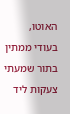האוטו, בעודי ממתין בתור שמעתי צעקות ליד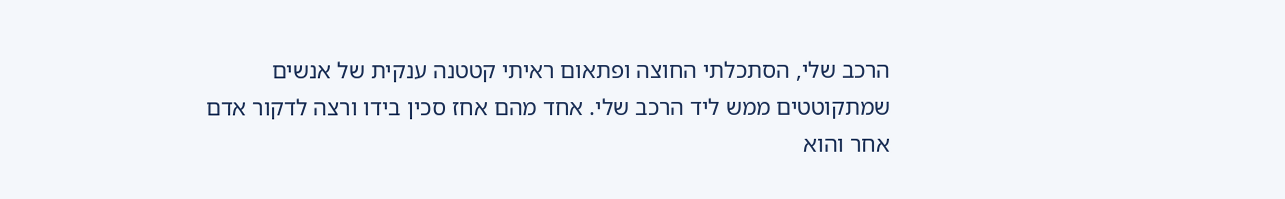הרכב שלי, הסתכלתי החוצה ופתאום ראיתי קטטנה ענקית של אנשים שמתקוטטים ממש ליד הרכב שלי. אחד מהם אחז סכין בידו ורצה לדקור אדם אחר והוא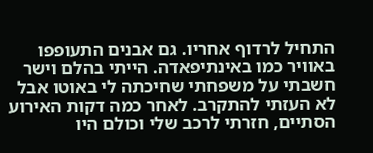התחיל לרדוף אחריו. גם אבנים התעופפו באוויר כמו באינתיפאדה. הייתי בהלם וישר חשבתי על משפחתי שחיכתה לי באוטו אבל לא העזתי להתקרב. לאחר כמה דקות האירוע הסתיים, חזרתי לרכב שלי וכולם היו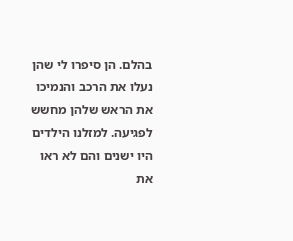בהלם. הן סיפרו לי שהן נעלו את הרכב והנמיכו את הראש שלהן מחשש לפגיעה. למזלנו הילדים היו ישנים והם לא ראו את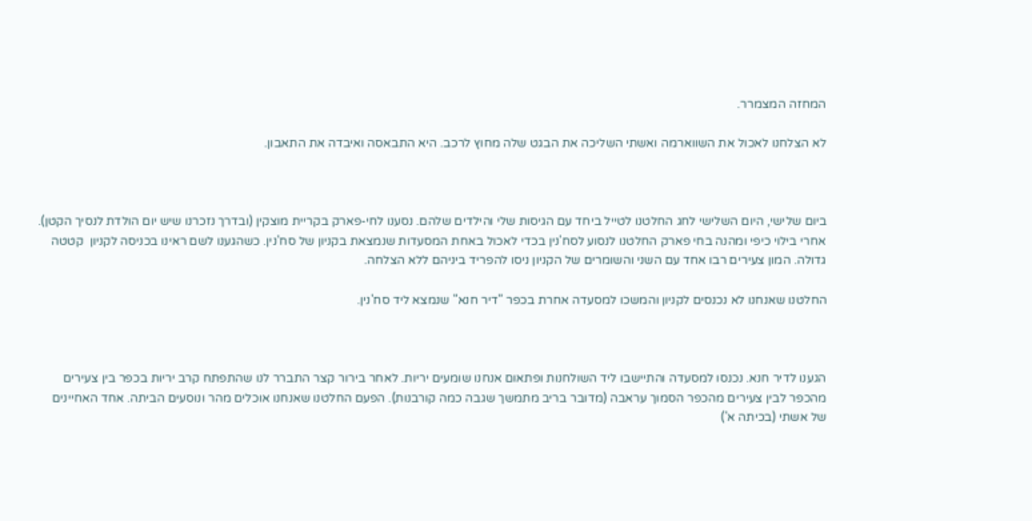המחזה המצמרר.

לא הצלחנו לאכול את השווארמה ואשתי השליכה את הבגט שלה מחוץ לרכב. היא התבאסה ואיבדה את התאבון.



ביום שלישי, היום השלישי לחג החלטנו לטייל ביחד עם הגיסות שלי והילדים שלהם. נסענו לחי-פארק בקריית מוצקין (ובדרך נזכרנו שיש יום הולדת לנסיך הקטן). אחרי בילוי כיפי ומהנה בחי פארק החלטנו לנסוע לסח'נין בכדי לאכול באחת המסעדות שנמצאת בקניון של סח'נין. כשהגענו לשם ראינו בכניסה לקניון  קטטה גדולה. המון צעירים רבו אחד עם השני והשומרים של הקניון ניסו להפריד ביניהם ללא הצלחה.

החלטנו שאנחנו לא נכנסים לקניון והמשכו למסעדה אחרת בכפר "דיר חנא" שנמצא ליד סח'נין.



הגענו לדיר חנא. נכנסו למסעדה והתיישבו ליד השולחנות ופתאום אנחנו שומעים יריות. לאחר בירור קצר התברר לנו שהתפתח קרב יריות בכפר בין צעירים מהכפר לבין צעירים מהכפר הסמוך עראבה (מדובר בריב מתמשך שגבה כמה קורבנות). הפעם החלטנו שאנחנו אוכלים מהר ונוסעים הביתה. אחד האחיינים של אשתי (בכיתה א')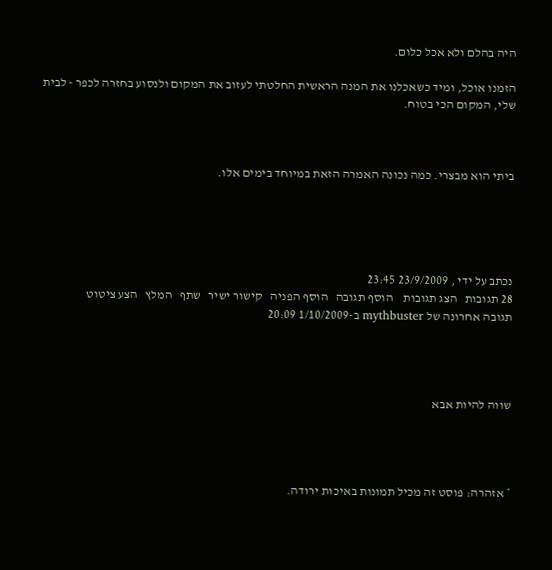היה בהלם ולא אכל כלום.

הזמנו אוכל, ומיד כשאכלנו את המנה הראשית החלטתי לעזוב את המקום ולנסוע בחזרה לכפר - לבית שלי, המקום הכי בטוח.



ביתי הוא מבצרי. כמה נכונה האמרה הזאת במיוחד בימים אלו.





נכתב על ידי , 23/9/2009 23:45
28 תגובות   הצג תגובות    הוסף תגובה   הוסף הפניה   קישור ישיר   שתף   המלץ   הצע ציטוט
תגובה אחרונה של mythbuster ב-1/10/2009 20:09




שווה להיות אבא




* אזהרה: פוסט זה מכיל תמונות באיכות ירודה.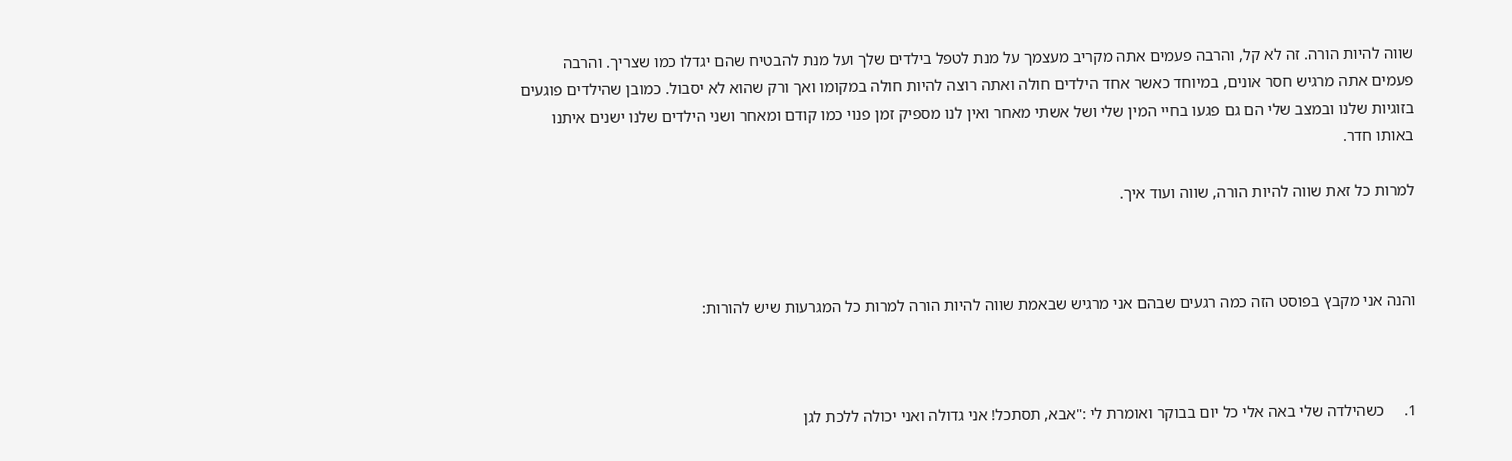שווה להיות הורה. זה לא קל, והרבה פעמים אתה מקריב מעצמך על מנת לטפל בילדים שלך ועל מנת להבטיח שהם יגדלו כמו שצריך. והרבה פעמים אתה מרגיש חסר אונים, במיוחד כאשר אחד הילדים חולה ואתה רוצה להיות חולה במקומו ואך ורק שהוא לא יסבול. כמובן שהילדים פוגעים בזוגיות שלנו ובמצב שלי הם גם פגעו בחיי המין שלי ושל אשתי מאחר ואין לנו מספיק זמן פנוי כמו קודם ומאחר ושני הילדים שלנו ישנים איתנו באותו חדר.

למרות כל זאת שווה להיות הורה, שווה ועוד איך.



והנה אני מקבץ בפוסט הזה כמה רגעים שבהם אני מרגיש שבאמת שווה להיות הורה למרות כל המגרעות שיש להורות:



1.     כשהילדה שלי באה אלי כל יום בבוקר ואומרת לי :"אבא, תסתכל! אני גדולה ואני יכולה ללכת לגן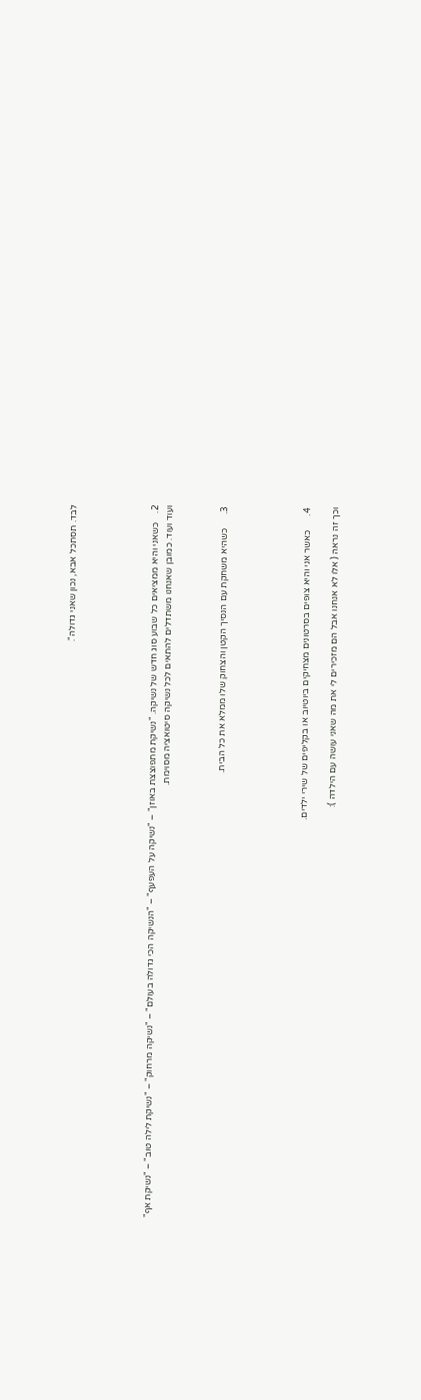לבד. תסתכל אבא, נכון שאני גדולה".





2.    כשאני והיא ממציאים כל שבוע סוג חדש של נשיקה. "נשיקת מתפוצצת באוזן" – "נשיקה על העפעף" – "הנשיקה הכי גדולה בעולם" – "נשיקה מרחוק" – "נשיקת לילה טוב" – "נשיקת אף" ועוד ועוד. כמובן שאנחנו משתדלים להתאים לכל נשיקה סיטואציה מסוימת.



3.      כשהיא משחקת עם הנסיך הקטן והצחוק שלו ממלא את כל הבית.





4.      כאשר אני והיא צופים בסרטונים מצחיקים ביוטיוב או בקליפים של שירי ילדים.

וכך זה נראה ( אלו לא אנחנו אבל הם מזכירים לי את מה שאני עושה עם הילדה ):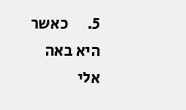5.      כאשר היא באה אלי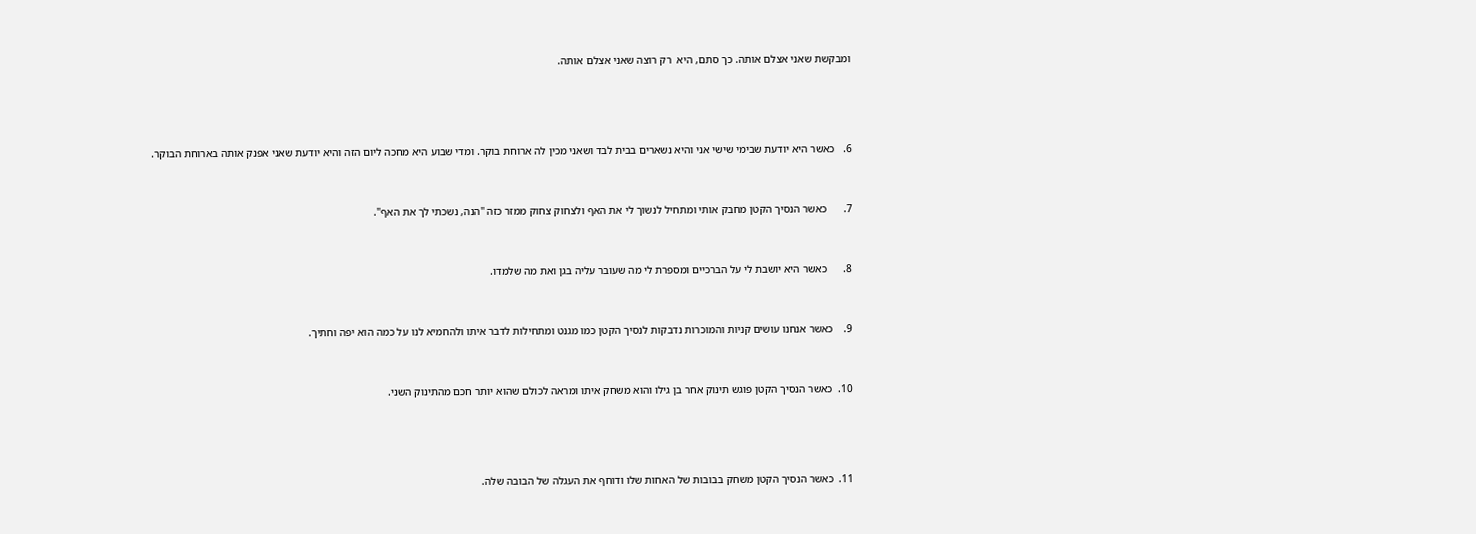ומבקשת שאני אצלם אותה. כך סתם, היא  רק רוצה שאני אצלם אותה.





6.   כאשר היא יודעת שבימי שישי אני והיא נשארים בבית לבד ושאני מכין לה ארוחת בוקר. ומדי שבוע היא מחכה ליום הזה והיא יודעת שאני אפנק אותה בארוחת הבוקר.



7.      כאשר הנסיך הקטן מחבק אותי ומתחיל לנשוך לי את האף ולצחוק צחוק ממזר כזה "הנה, נשכתי לך את האף".



8.      כאשר היא יושבת לי על הברכיים ומספרת לי מה שעובר עליה בגן ואת מה שלמדו.



9.    כאשר אנחנו עושים קניות והמוכרות נדבקות לנסיך הקטן כמו מגנט ומתחילות לדבר איתו ולהחמיא לנו על כמה הוא יפה וחתיך.



10.  כאשר הנסיך הקטן פוגש תינוק אחר בן גילו והוא משחק איתו ומראה לכולם שהוא יותר חכם מהתינוק השני.





11.  כאשר הנסיך הקטן משחק בבובות של האחות שלו ודוחף את העגלה של הבובה שלה.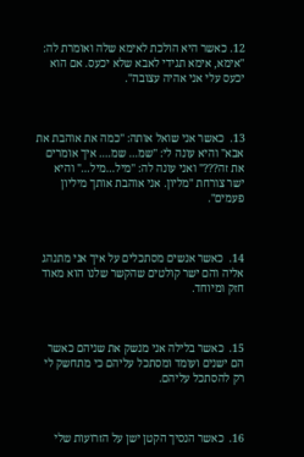12. כאשר היא הולכת לאימא שלה ואומרת לה: "אימא, אימא תגידי לאבא שלא יכעס. אם הוא יכעס עלי אני אהיה עצובה".



13.  כאשר אני שואל אותה: "כמה את אוהבת את אבא" והיא עונה לי: "שמ... שמ.... איך אומרים את זה???" ואני עונה לה: "מיל...מיל..." והיא ישר צורחת "מליון. אני אוהבת אותך מיליון פעמים".



14.  כאשר אנשים מסתכלים על איך אני מתנהג אליה והם ישר קולטים שהקשר שלנו הוא מאוד חזק ומיוחד.



15.  כאשר בלילה אני מנשק את שניהם כאשר הם ישנים ועומד ומסתכל עליהם כי מתחשק לי רק להסתכל עליהם.



16.  כאשר הנסיך הקטן ישן על הזרועות שלי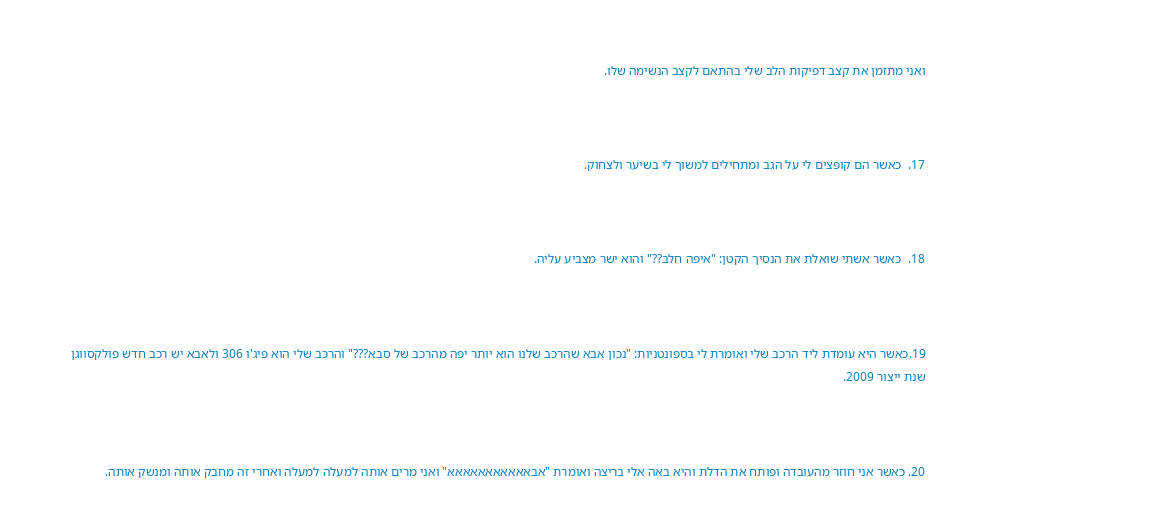ואני מתזמן את קצב דפיקות הלב שלי בהתאם לקצב הנשימה שלו.



17.  כאשר הם קופצים לי על הגב ומתחילים למשוך לי בשיער ולצחוק.



18.  כאשר אשתי שואלת את הנסיך הקטן: "איפה חלב??" והוא ישר מצביע עליה.



19.כאשר היא עומדת ליד הרכב שלי ואומרת לי בספונטניות: "נכון אבא שהרכב שלנו הוא יותר יפה מהרכב של סבא???" והרכב שלי הוא פיג'ו 306 ולאבא יש רכב חדש פולקסווגן שנת ייצור 2009.



20. כאשר אני חוזר מהעובדה ופותח את הדלת והיא באה אלי בריצה ואומרת "אבאאאאאאאאאאא" ואני מרים אותה למעלה למעלה ואחרי זה מחבק אותה ומנשק אותה.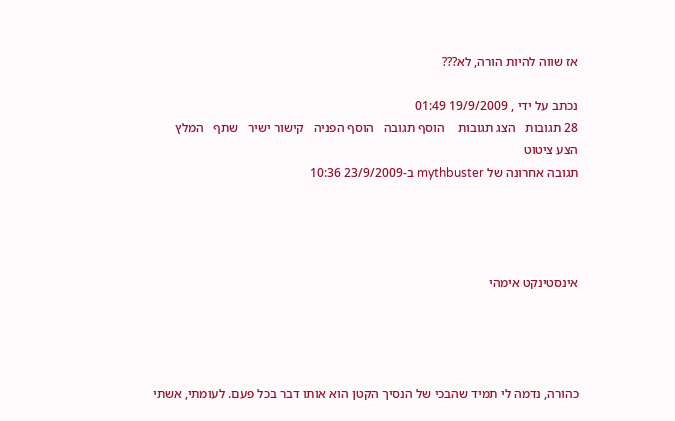אז שווה להיות הורה, לא???

נכתב על ידי , 19/9/2009 01:49
28 תגובות   הצג תגובות    הוסף תגובה   הוסף הפניה   קישור ישיר   שתף   המלץ   הצע ציטוט
תגובה אחרונה של mythbuster ב-23/9/2009 10:36




אינסטינקט אימהי




כהורה, נדמה לי תמיד שהבכי של הנסיך הקטן הוא אותו דבר בכל פעם. לעומתי, אשתי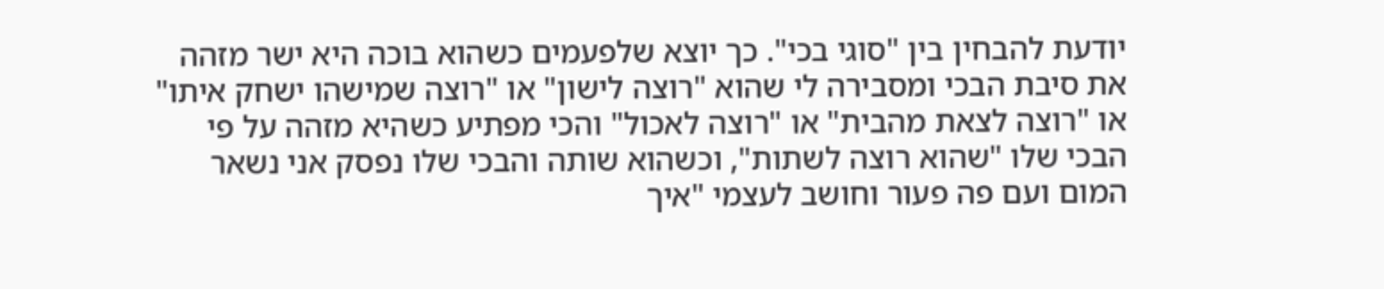יודעת להבחין בין "סוגי בכי". כך יוצא שלפעמים כשהוא בוכה היא ישר מזהה את סיבת הבכי ומסבירה לי שהוא "רוצה לישון" או "רוצה שמישהו ישחק איתו" או "רוצה לצאת מהבית" או "רוצה לאכול" והכי מפתיע כשהיא מזהה על פי הבכי שלו "שהוא רוצה לשתות", וכשהוא שותה והבכי שלו נפסק אני נשאר המום ועם פה פעור וחושב לעצמי "איך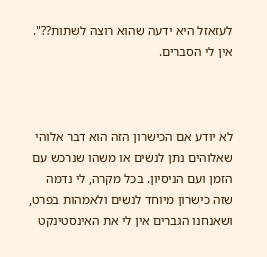לעזאזל היא ידעה שהוא רוצה לשתות??". אין לי הסברים.



לא יודע אם הכישרון הזה הוא דבר אלוהי שאלוהים נתן לנשים או משהו שנרכש עם הזמן ועם הניסיון. בכל מקרה, לי נדמה שזה כישרון מיוחד לנשים ולאמהות בפרט, ושאנחנו הגברים אין לי את האינסטינקט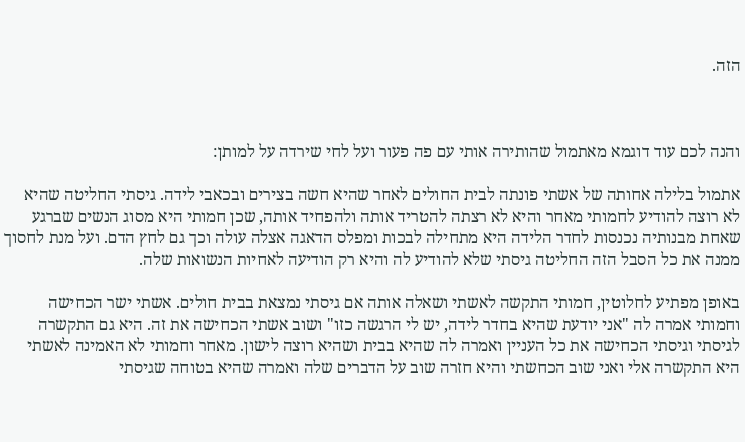הזה.



והנה לכם עוד דוגמא מאתמול שהותירה אותי עם פה פעור ועל לחי שירדה על למותן:

אתמול בלילה אחותה של אשתי פונתה לבית החולים לאחר שהיא חשה בצירים ובכאבי לידה. גיסתי החליטה שהיא לא רוצה להודיע לחמותי מאחר והיא לא רצתה להטריד אותה ולהפחיד אותה, שכן חמותי היא מסוג הנשים שברגע שאחת מבנותיה נכנסות לחדר הלידה היא מתחילה לבכות ומפלס הדאגה אצלה עולה וכך גם לחץ הדם. ועל מנת לחסוך ממנה את כל הסבל הזה החליטה גיסתי שלא להודיע לה והיא רק הודיעה לאחיות הנשואות שלה.

באופן מפתיע לחלוטין, חמותי התקשה לאשתי ושאלה אותה אם גיסתי נמצאת בבית חולים. אשתי ישר הכחישה וחמותי אמרה לה "אני יודעת שהיא בחדר לידה, יש לי הרגשה כזו" ושוב אשתי הכחישה את זה. היא גם התקשרה לגיסתי וגיסתי הכחישה את כל העניין ואמרה לה שהיא בבית ושהיא רוצה לישון. מאחר וחמותי לא האמינה לאשתי היא התקשרה אלי ואני שוב הכחשתי והיא חזרה שוב על הדברים שלה ואמרה שהיא בטוחה שגיסתי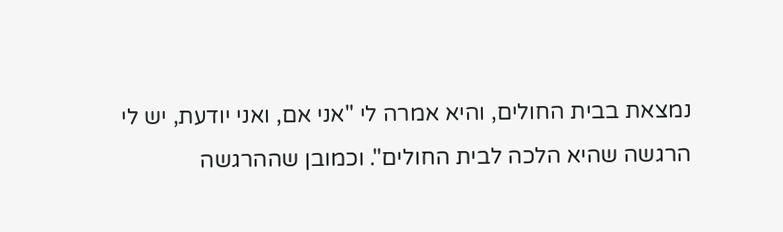נמצאת בבית החולים, והיא אמרה לי "אני אם, ואני יודעת, יש לי הרגשה שהיא הלכה לבית החולים". וכמובן שההרגשה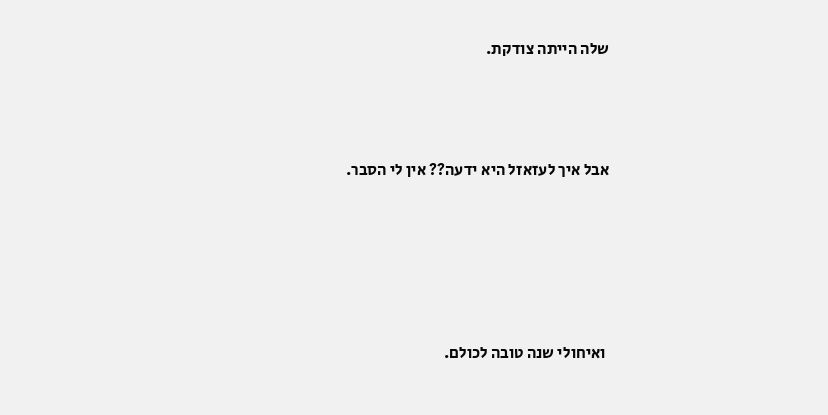שלה הייתה צודקת.



אבל איך לעזאזל היא ידעה?? אין לי הסבר.





 ואיחולי שנה טובה לכולם.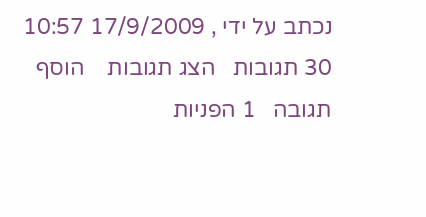נכתב על ידי , 17/9/2009 10:57
30 תגובות   הצג תגובות    הוסף תגובה   1 הפניות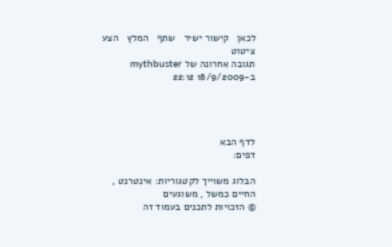לכאן   קישור ישיר   שתף   המלץ   הצע ציטוט
תגובה אחרונה של mythbuster ב-18/9/2009 22:12




לדף הבא
דפים:

הבלוג משוייך לקטגוריות: אינטרנט , החיים כמשל , משוגעים
© הזכויות לתכנים בעמוד זה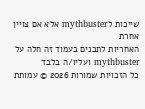שייכות לmythbuster אלא אם צויין אחרת
האחריות לתכנים בעמוד זה חלה על mythbuster ועליו/ה בלבד
כל הזכויות שמורות 2026 © עמותת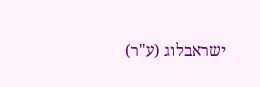ישראבלוג (ע"ר)